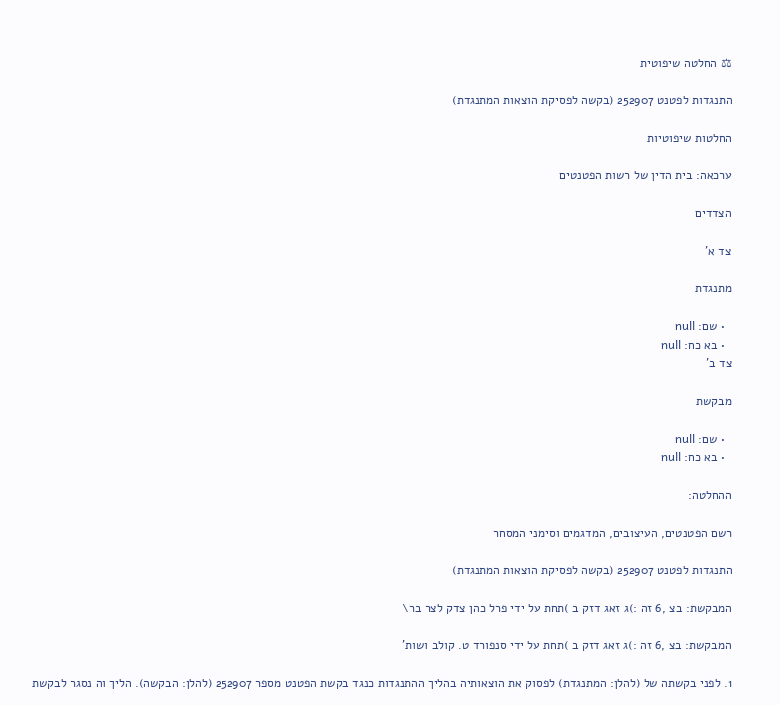⚖ החלטה שיפוטית

התנגדות לפטנט 252907 (בקשה לפסיקת הוצאות המתנגדת)

החלטות שיפוטיות

ערכאה: בית הדין של רשות הפטנטים

הצדדים

צד א'

מתנגדת

  • שם: null
  • בא כח: null
צד ב'

מבקשת

  • שם: null
  • בא כח: null

ההחלטה:

רשם הפטנטים, העיצובים, המדגמים וסימני המסחר

התנגדות לפטנט 252907 (בקשה לפסיקת הוצאות המתנגדת)

המבקשת: בצ ,6 זה :)ג זאג דזק ב )תחת על ידי פרל כהן צדק לצר בר\

המבקשת: בצ ,6 זה :)ג זאג דזק ב )תחת על ידי סנפורד ט. קולב ושות'

1. לפני בקשתה של (להלן: המתנגדת) לפסוק את הוצאותיה בהליך ההתנגדות כנגד בקשת הפטנט מספר 252907 (להלן: הבקשה). הליך וה נסגר לבקשת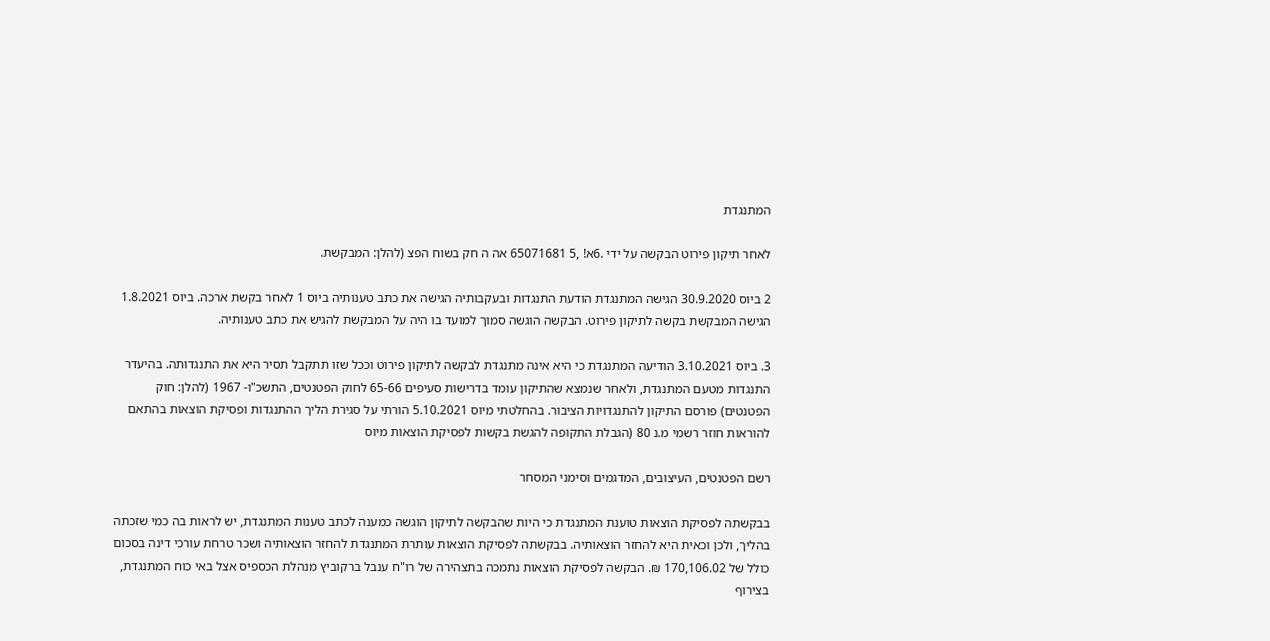המתנגדת

לאחר תיקון פירוט הבקשה על ידי .6א! ,5 65071681 אה ה חק בשוח הפצ (להלן: המבקשת.

2 ביוס 30.9.2020 הגישה המתנגדת הודעת התנגדות ובעקבותיה הגישה את כתב טענותיה ביוס 1 לאחר בקשת ארכה. ביוס 1.8.2021 הגישה המבקשת בקשה לתיקון פירוט. הבקשה הוגשה סמוך למועד בו היה על המבקשת להגיש את כתב טענותיה.

3. ביוס 3.10.2021 הודיעה המתנגדת כי היא אינה מתנגדת לבקשה לתיקון פירוט וככל שזו תתקבל תסיר היא את התנגדותה. בהיעדר התנגדות מטעם המתנגדת, ולאחר שנמצא שהתיקון עומד בדרישות סעיפים 65-66 לחוק הפטנטים, התשכ"ו- 1967 (להלן: חוק הפטנטים) פורסם התיקון להתנגדויות הציבור. בהחלטתי מיוס 5.10.2021 הורתי על סגירת הליך ההתנגדות ופסיקת הוצאות בהתאם להוראות חוזר רשמי מ.נ 80 (הגבלת התקופה להגשת בקשות לפסיקת הוצאות מיוס

רשם הפטנטים, העיצובים, המדגמים וסימני המסחר

בבקשתה לפסיקת הוצאות טוענת המתנגדת כי היות שהבקשה לתיקון הוגשה כמענה לכתב טענות המתנגדת, יש לראות בה כמי שזכתה בהליך, ולכן וכאית היא להחזר הוצאותיה. בבקשתה לפסיקת הוצאות עותרת המתנגדת להחזר הוצאותיה ושכר טרחת עורכי דינה בסכום כולל של 170,106.02 ₪. הבקשה לפסיקת הוצאות נתמכה בתצהירה של רו"ח ענבל ברקוביץ מנהלת הכספיס אצל באי כוח המתנגדת, בצירוף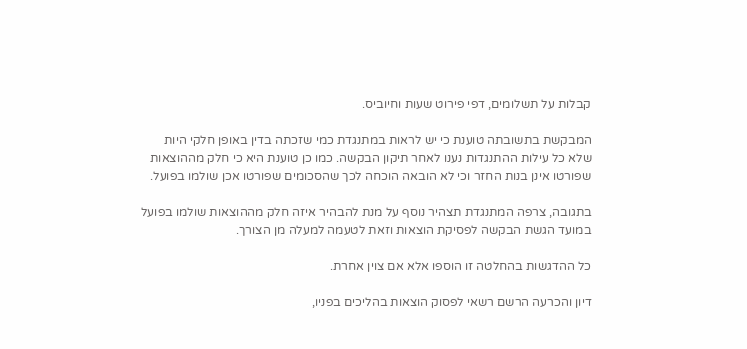קבלות על תשלומים, דפי פירוט שעות וחיוביס.

המבקשת בתשובתה טוענת כי יש לראות במתנגדת כמי שזכתה בדין באופן חלקי היות שלא כל עילות ההתנגדות נענו לאחר תיקון הבקשה. כמו כן טוענת היא כי חלק מההוצאות שפורטו אינן בנות החזר וכי לא הובאה הוכחה לכך שהסכומים שפורטו אכן שולמו בפועל.

בתגובה, צרפה המתנגדת תצהיר נוסף על מנת להבהיר איזה חלק מההוצאות שולמו בפועל במועד הגשת הבקשה לפסיקת הוצאות וזאת לטעמה למעלה מן הצורך.

כל ההדגשות בהחלטה זו הוספו אלא אם צוין אחרת.

דיון והכרעה הרשם רשאי לפסוק הוצאות בהליכים בפניו,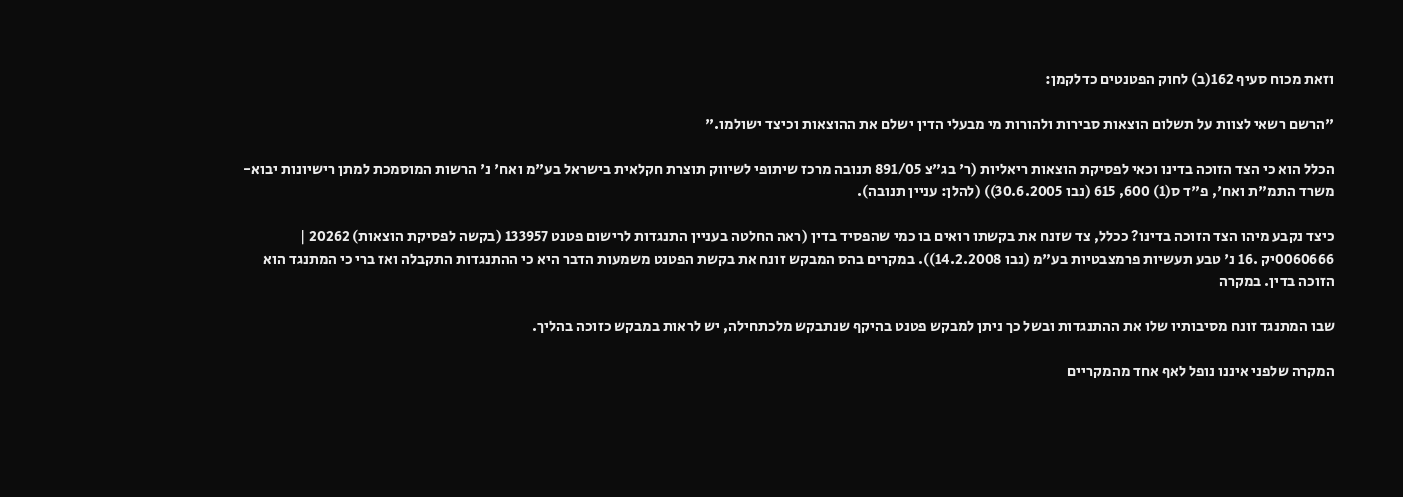וזאת מכוח סעיף 162(ב) לחוק הפטנטים כדלקמן:

"הרשם רשאי לצוות על תשלום הוצאות סבירות ולהורות מי מבעלי הדין ישלם את ההוצאות וכיצד ישולמו."

הכלל הוא כי הצד הזוכה בדינו וכאי לפסיקת הוצאות ריאליות (ר' בג"צ 891/05 תנובה מרכז שיתופי לשיווק תוצרת חקלאית בישראל בע"מ ואח' נ' הרשות המוסמכת למתן רישיונות יבוא- משרד התמ"ת ואח', פ"ד ס(1) 600, 615 (נבו 30.6.2005)) (להלן: עניין תנובה).

כיצד נקבע מיהו הצד הזוכה בדינו? ככלל, צד שזנח את בקשתו רואים בו כמי שהפסיד בדין (ראה החלטה בעניין התנגדות לרישום פטנט 133957 (בקשה לפסיקת הוצאות) 20262 | 0060666יק .16 נ' טבע תעשיות פרמצבטיות בע"מ (נבו 14.2.2008)). במקרים בהס המבקש זונח את בקשת הפטנט משמעות הדבר היא כי ההתנגדות התקבלה ואז ברי כי המתנגד הוא הזוכה בדין. במקרה

שבו המתנגד זונח מסיבותיו שלו את ההתנגדות ובשל כך ניתן למבקש פטנט בהיקף שנתבקש מלכתחילה, יש לראות במבקש כזוכה בהליך.

המקרה שלפני איננו נופל לאף אחד מהמקריים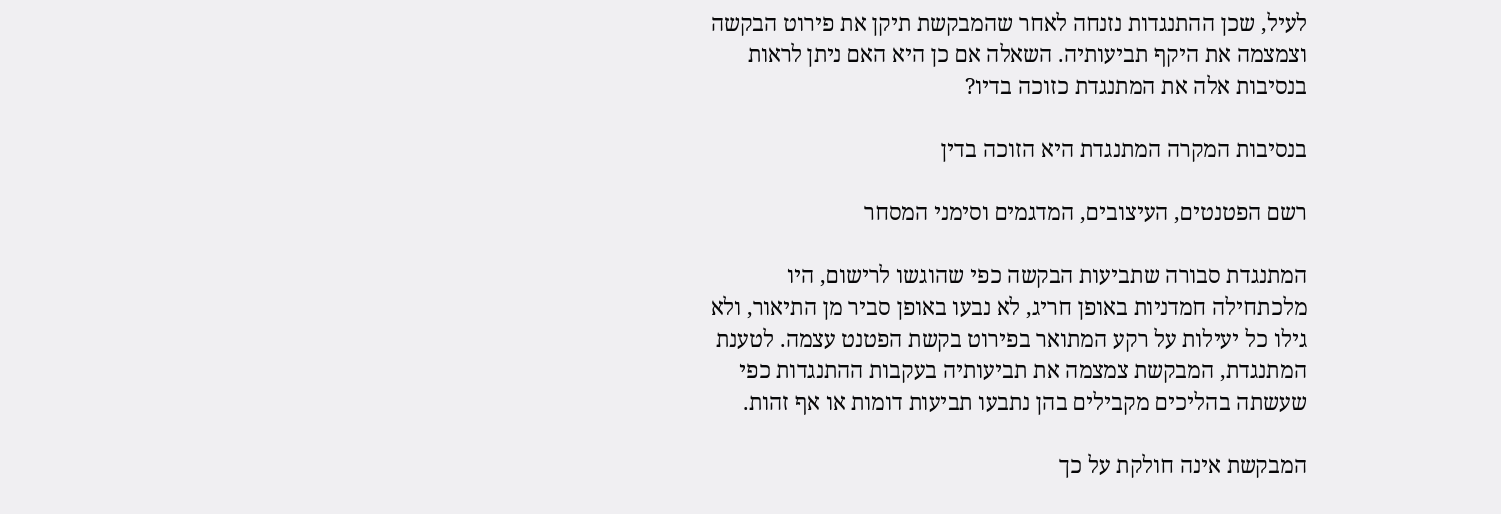לעיל, שכן ההתנגדות נזנחה לאחר שהמבקשת תיקן את פירוט הבקשה וצמצמה את היקף תביעותיה. השאלה אם כן היא האם ניתן לראות בנסיבות אלה את המתנגדת כזוכה בדיו?

בנסיבות המקרה המתנגדת היא הזוכה בדין

רשם הפטנטים, העיצובים, המדגמים וסימני המסחר

המתנגדת סבורה שתביעות הבקשה כפי שהוגשו לרישום, היו מלכתחילה חמדניות באופן חריג, לא נבעו באופן סביר מן התיאור, ולא גילו כל יעילות על רקע המתואר בפירוט בקשת הפטנט עצמה. לטענת המתנגדת, המבקשת צמצמה את תביעותיה בעקבות ההתנגדות כפי שעשתה בהליכים מקבילים בהן נתבעו תביעות דומות או אף זהות.

המבקשת אינה חולקת על כך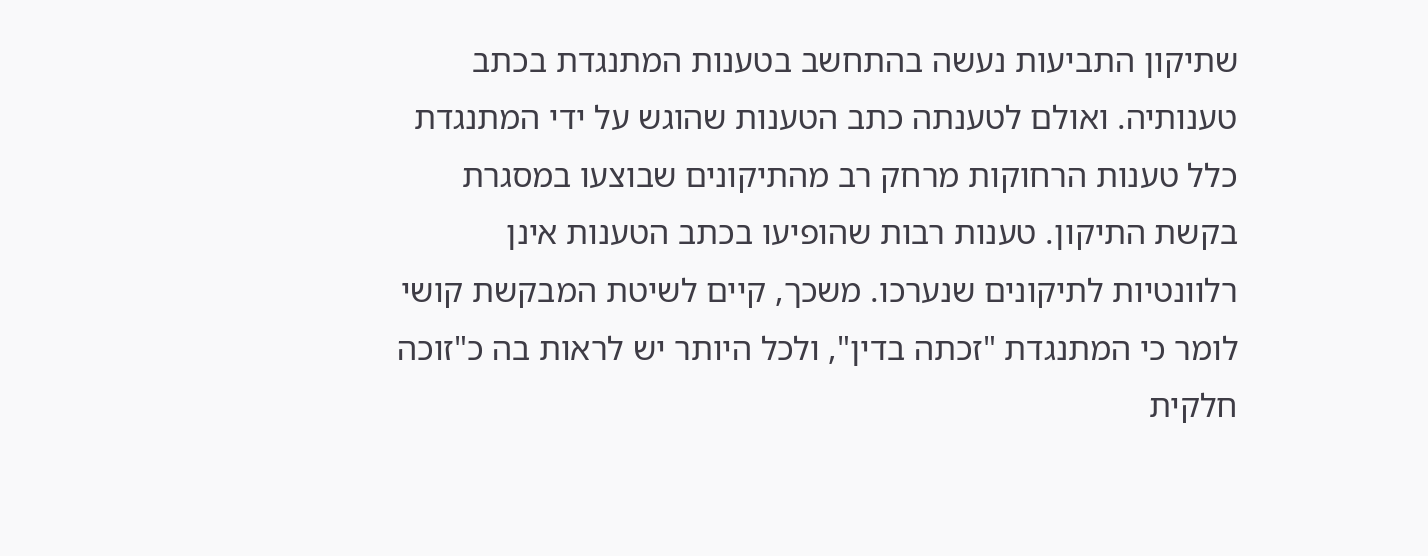שתיקון התביעות נעשה בהתחשב בטענות המתנגדת בכתב טענותיה. ואולם לטענתה כתב הטענות שהוגש על ידי המתנגדת כלל טענות הרחוקות מרחק רב מהתיקונים שבוצעו במסגרת בקשת התיקון. טענות רבות שהופיעו בכתב הטענות אינן רלוונטיות לתיקונים שנערכו. משכך, קיים לשיטת המבקשת קושי לומר כי המתנגדת "זכתה בדין", ולכל היותר יש לראות בה כ"זוכה חלקית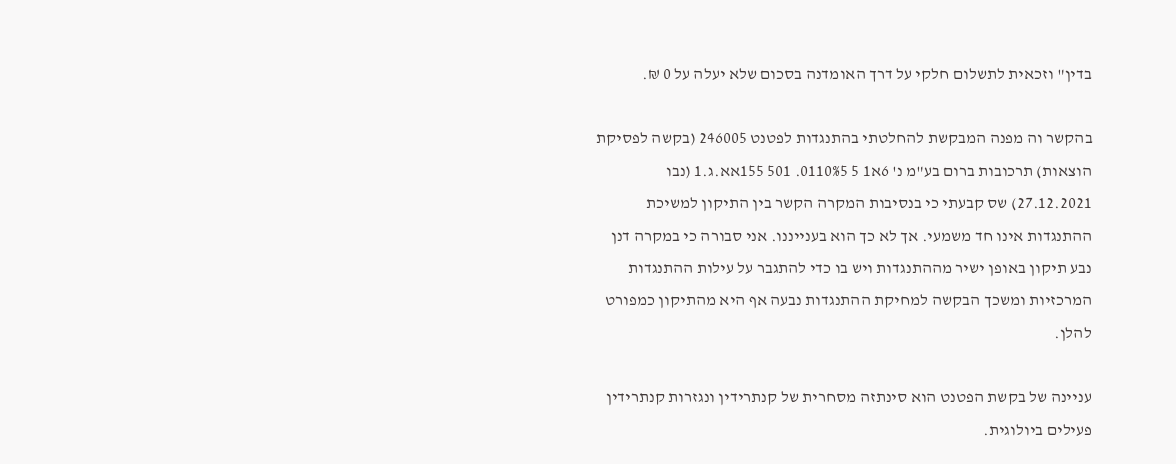בדין" וזכאית לתשלום חלקי על דרך האומדנה בסכום שלא יעלה על 0 ₪.

בהקשר וה מפנה המבקשת להחלטתי בהתנגדות לפטנט 246005 (בקשה לפסיקת הוצאות) תרכובות ברום בע"מ נ' 6א1 5 0110%5. 501 155אא.ג.1 (נבו 27.12.2021) שס קבעתי כי בנסיבות המקרה הקשר בין התיקון למשיכת ההתנגדות אינו חד משמעי. אך לא כך הוא בענייננו. אני סבורה כי במקרה דנן נבע תיקון באופן ישיר מההתנגדות ויש בו כדי להתגבר על עילות ההתנגדות המרכזיות ומשכך הבקשה למחיקת ההתנגדות נבעה אף היא מהתיקון כמפורט להלן.

עניינה של בקשת הפטנט הוא סינתזה מסחרית של קנתרידין ונגזרות קנתרידין פעילים ביולוגית.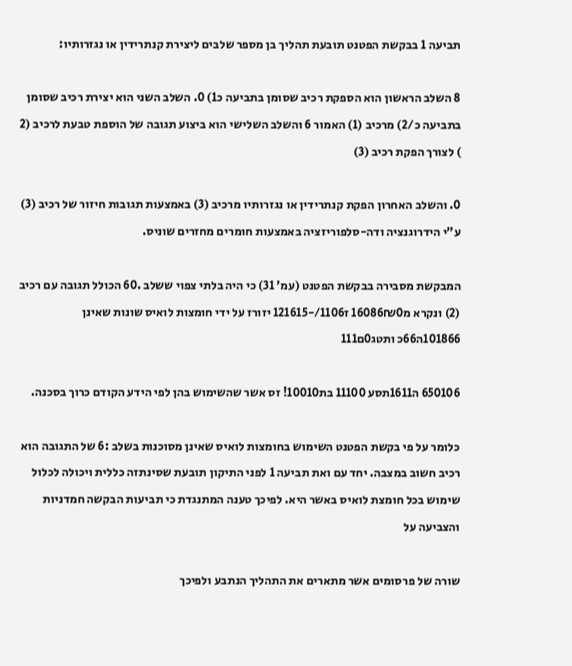תביעה 1 בבקשת הפטנט תובעת תהליך בן מספר שלבים ליצירת קנתרידין או נגזרותיו:

8 השלב הראשון הוא הספקת רכיב שסומן בתביעה כ1) 0. השלב השני הוא יצירת רכיב שסומן בתביעה כ/2) מרכיב (1) האמור 6 והשלב השלישי הוא ביצוע תגובה של הוספת טבעת לרכיב (2 ) לצורך הפקת רכיב (3)

0. והשלב האחרון הפקת קנתרידין או נגזרותיו מרכיב (3) באמצעות תגובות חיזור של רכיב (3) ע"י הידרוגנציה ודה-סלפוריזציה באמצעות חומרים מחזרים שוניס.

המבקשת מסבירה בבקשת הפטנט (עמ' 31) כי היה בלתי צפוי ששלב .60 הכולל תגובה עם רכיב (2) ונקרא מ16086₪0 ז1106/-121615 יזורז על ידי חומצות לואיס שונות שאינן 101866ה66כ ותטג0ם111

650106 ה1611תסע 11100 בת10010! זס אשר שהשימוש בהן לפי הידע הקודם כרוך בסכנה.

כלומר על פי בקשת הפטנט השימוש בחומצות לואיס שאינן מסוכנות בשלב :6 של התגובה הוא רכיב חשוב במצבה. יחד עם ואת תביעה 1 לפני התיקון תובעת שסינתזה כללית ויכולה לכלול שימוש בכל חומצת לואיס באשר היא. לפיכך טענה המתנגדת כי תביעות הבקשה חמדניות והצביעה על

שורה של פרסומים אשר מתארים את התהליך הנתבע ולפיכך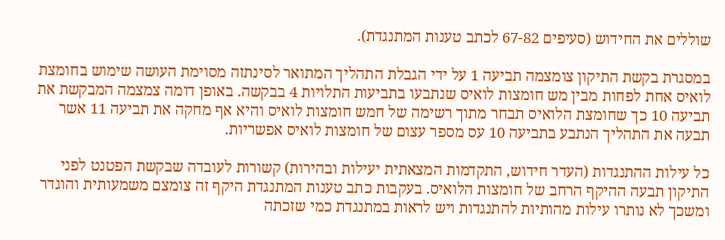שוללים את החידוש (סעיפים 67-82 לכתב טענות המתנגדת).

במסגרת בקשת התיקון צומצמה תביעה 1 על ידי הגבלת התהליך המתואר לסינתזה מסוימת העושה שימוש בחומצת לואיס אחת לפחות מבין מש חומצות לואיס שנתבעו בתביעות התלויות 4 בבקשה. באופן דומה צמצמה המבקשת את תביעה 10 כך שחומצת הלואיס תבחר מתוך רשימה של חמש חומצות לואיס והיא אף מחקה את תביעה 11 אשר תבעה את התהליך הנתבע בתביעה 10 עס מספר עצום של חומצות לואיס אפשריות.

כל עילות ההתנגדות (העדר חידוש, התקדמות המצאתית יעילות ובהירות) קשורות לעובדה שבקשת הפטנט לפני התיקון תבעה ההיקף הרחב של חומצות הלואיס. בעקבות כתב טענות המתנגדת היקף זה צומצם משמעותית והוגדר ומשכך לא נותרו עילות מהותיות להתנגדות ויש לראות במתנגדת כמי שזכתה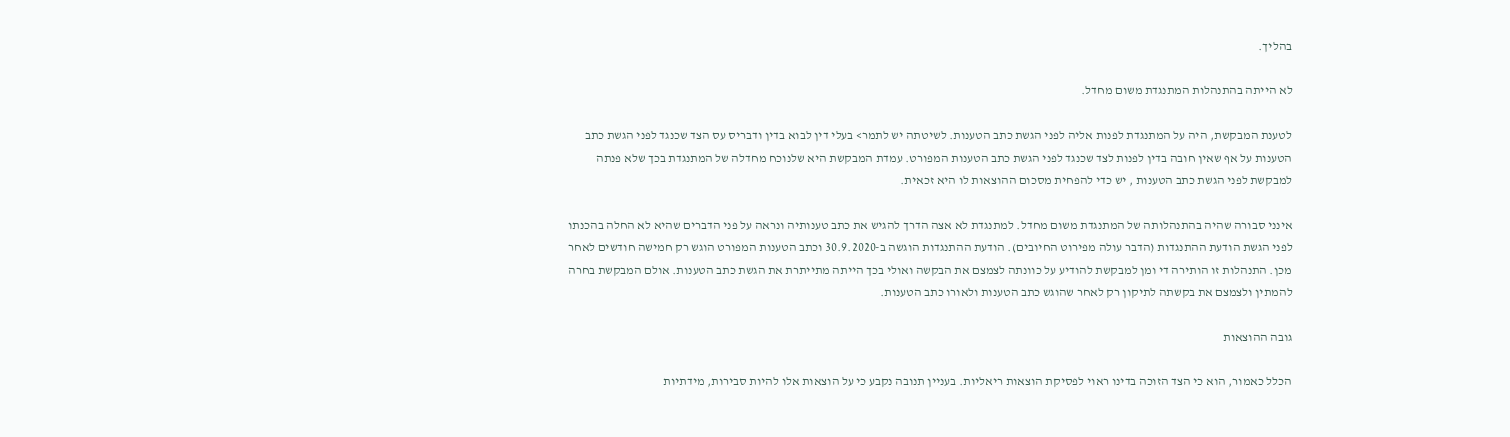בהליך.

לא הייתה בהתנהלות המתנגדת משום מחדל.

לטענת המבקשת, היה על המתנגדת לפנות אליה לפני הגשת כתב הטענות. לשיטתה יש לתמר> בעלי דין לבוא בדין ודבריס עס הצד שכנגד לפני הגשת כתב הטענות על אף שאין חובה בדין לפנות לצד שכנגד לפני הגשת כתב הטענות המפורט. עמדת המבקשת היא שלנוכח מחדלה של המתנגדת בכך שלא פנתה למבקשת לפני הגשת כתב הטענות , יש כדי להפחית מסכום ההוצאות לו היא זכאית.

אינני סבורה שהיה בהתנהלותה של המתנגדת משום מחדל. למתנגדת לא אצה הדרך להגיש את כתב טענותיה ונראה על פני הדברים שהיא לא החלה בהכנתו לפני הגשת הודעת ההתנגדות (הדבר עולה מפירוט החיובים). הודעת ההתנגדות הוגשה ב-30.9.2020 וכתב הטענות המפורט הוגש רק חמישה חודשים לאחר מכן. התנהלות זו הותירה די ומן למבקשת להודיע על כוונתה לצמצם את הבקשה ואולי בכך הייתה מתייתרת את הגשת כתב הטענות. אולם המבקשת בחרה להמתין ולצמצם את בקשתה לתיקון רק לאחר שהוגש כתב הטענות ולאורו כתב הטענות.

גובה ההוצאות

הכלל כאמור, הוא כי הצד הזוכה בדינו ראוי לפסיקת הוצאות ריאליות. בעניין תנובה נקבע כי על הוצאות אלו להיות סבירות, מידתיות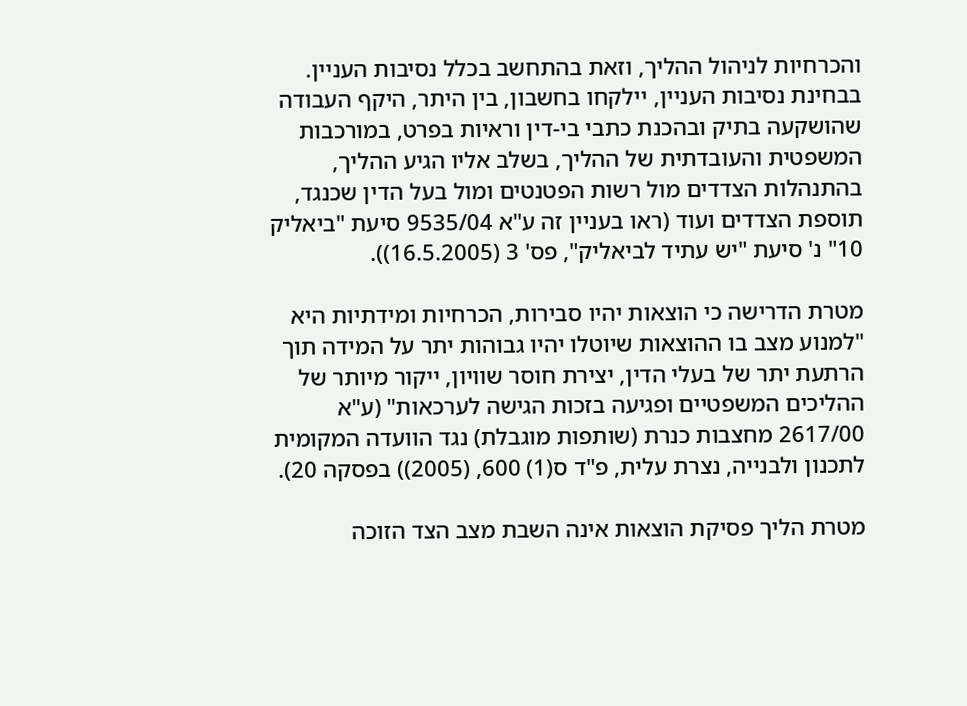והכרחיות לניהול ההליך, וזאת בהתחשב בכלל נסיבות העניין. בבחינת נסיבות העניין, יילקחו בחשבון, בין היתר, היקף העבודה שהושקעה בתיק ובהכנת כתבי בי-דין וראיות בפרט, במורכבות המשפטית והעובדתית של ההליך, בשלב אליו הגיע ההליך, בהתנהלות הצדדים מול רשות הפטנטים ומול בעל הדין שכנגד, תוספת הצדדים ועוד (ראו בעניין זה ע"א 9535/04 סיעת "ביאליק 10" נ' סיעת "יש עתיד לביאליק", פס' 3 (16.5.2005)).

מטרת הדרישה כי הוצאות יהיו סבירות, הכרחיות ומידתיות היא "למנוע מצב בו ההוצאות שיוטלו יהיו גבוהות יתר על המידה תוך הרתעת יתר של בעלי הדין, יצירת חוסר שוויון, ייקור מיותר של ההליכים המשפטיים ופגיעה בזכות הגישה לערכאות" (ע"א 2617/00 מחצבות כנרת (שותפות מוגבלת) נגד הוועדה המקומית לתכנון ולבנייה, נצרת עלית, פ"ד ס(1) 600, (2005)) בפסקה 20).

מטרת הליך פסיקת הוצאות אינה השבת מצב הצד הזוכה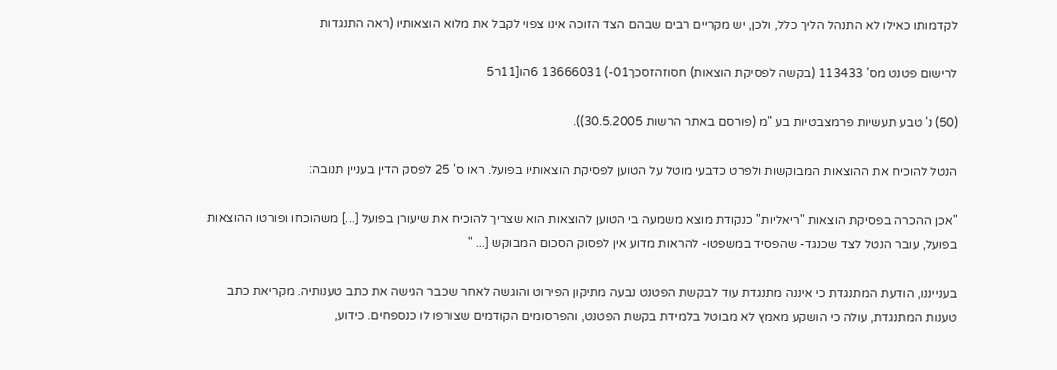לקדמותו כאילו לא התנהל הליך כלל, ולכן, יש מקריים רבים שבהם הצד הזוכה אינו צפוי לקבל את מלוא הוצאותיו (ראה התנגדות

לרישום פטנט מס' 113433 (בקשה לפסיקת הוצאות) חסוזהזסכך01-) 13666031 6הו[11ר5

(50) נ' טבע תעשיות פרמצבטיות בע "מ (פורסם באתר הרשות 30.5.2005)).

הנטל להוכיח את ההוצאות המבוקשות ולפרט כדבעי מוטל על הטוען לפסיקת הוצאותיו בפועל. ראו ס' 25 לפסק הדין בעניין תנובה:

"אכן ההכרה בפסיקת הוצאות "ריאליות" כנקודת מוצא משמעה בי הטוען להוצאות הוא שצריך להוכיח את שיעורן בפועל [...] משהוכחו ופורטו ההוצאות בפועל, עובר הנטל לצד שכנגד- שהפסיד במשפטו- להראות מדוע אין לפסוק הסכום המבוקש [... "

בענייננו, הודעת המתנגדת כי איננה מתנגדת עוד לבקשת הפטנט נבעה מתיקון הפירוט והוגשה לאחר שכבר הגישה את כתב טענותיה. מקריאת כתב טענות המתנגדת, עולה כי הושקע מאמץ לא מבוטל בלמידת בקשת הפטנט, והפרסומים הקודמים שצורפו לו כנספחים. כידוע,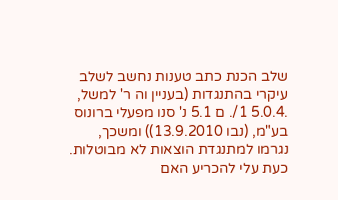שלב הכנת כתב טענות נחשב לשלב עיקרי בהתנגדות (בעניין וה ר' למשל, .5.0.4 1/. ם 5.1 נ' סנו מפעלי ברונוס בע"מ, (נבו 13.9.2010)) ומשכך, נגרמו למתנגדת הוצאות לא מבוטלות. כעת עלי להכריע האם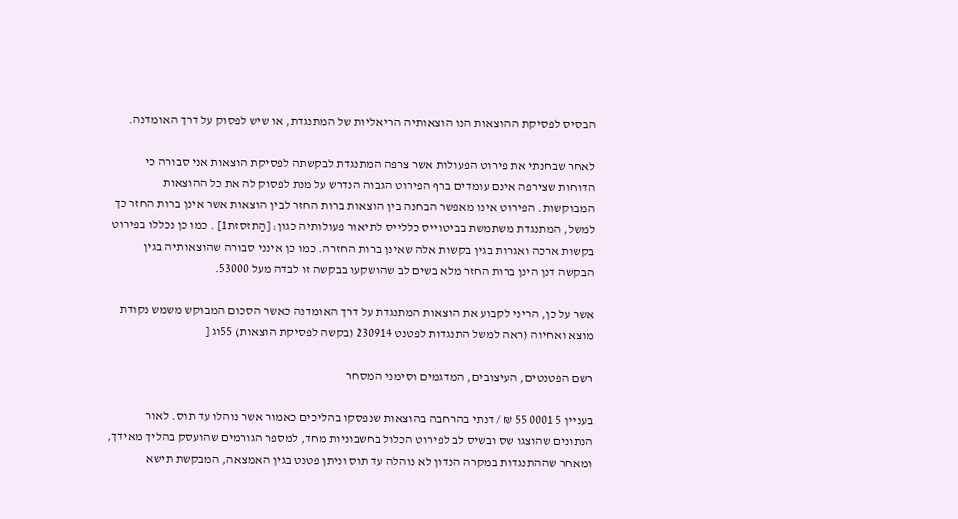הבסיס לפסיקת ההוצאות הנו הוצאותיה הריאליות של המתנגדת, או שיש לפסוק על דרך האומדנה.

לאחר שבחנתי את פירוט הפעולות אשר צרפה המתנגדת לבקשתה לפסיקת הוצאות אני סבורה כי הדוחות שצירפה אינם עומדים ברף הפירוט הגבוה הנדרש על מנת לפסוק לה את כל ההוצאות המבוקשות. הפירוט אינו מאפשר הבחנה בין הוצאות ברות החזר לבין הוצאות אשר אינן ברות החזר כך למשל, המתנגדת משתמשת בביטוייס כללייס לתיאור פעולותיה כגון: [הַתזסזת1] . כמו כן נכללו בפירוט בקשות ארכה ואגרות בגין בקשות אלה שאינן ברות החזרה. כמו כן אינני סבורה שהוצאותיה בגין הבקשה דנן הינן ברות החזר מלא בשים לב שהושקעו בבקשה זו לבדה מעל 53000.

אשר על כן, הריני לקבוע את הוצאות המתנגדת על דרך האומדנה כאשר הסכום המבוקש משמש נקודת מוצא ואחיוה (ראה למשל התנגדות לפטנט 230914 (בקשה לפסיקת הוצאות) 55וג [

רשם הפטנטים, העיצובים, המדגמים וסימני המסחר

בעניין 5 0001 55 ₪ / דנתי בהרחבה בהוצאות שנפסקו בהליכים כאמור אשר נוהלו עד תוס. לאור הנתונים שהוצגו שס ובשיס לב לפירוט הכלול בחשבוניות מחד, למספר הגורמים שהועסק בהליך מאידך, ומאחר שההתנגדות במקרה הנדון לא נוהלה עד תוס וניתן פטנט בגין האמצאה, המבקשת תישא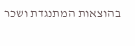בהוצאות המתנגדת ושכר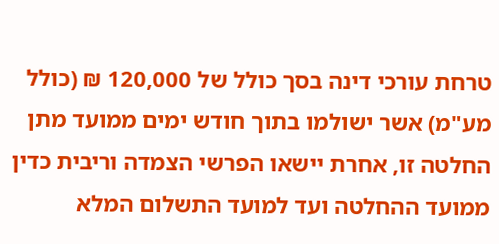טרחת עורכי דינה בסך כולל של 120,000 ₪ (כולל מע"מ) אשר ישולמו בתוך חודש ימים ממועד מתן החלטה זו, אחרת יישאו הפרשי הצמדה וריבית כדין ממועד ההחלטה ועד למועד התשלום המלא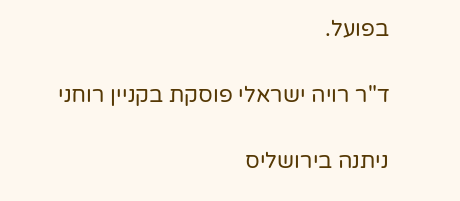בפועל.

ד"ר רויה ישראלי פוסקת בקניין רוחני

ניתנה בירושליס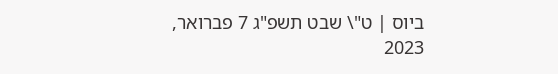ביוס | ט"\ שבט תשפ"ג 7 פברואר, 2023